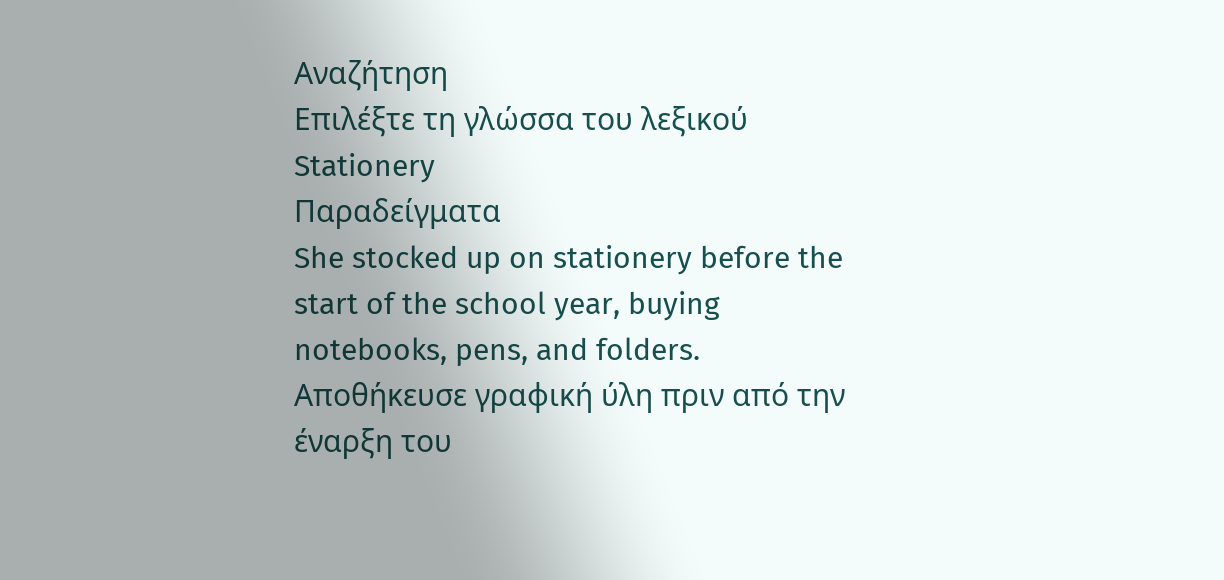Αναζήτηση
Επιλέξτε τη γλώσσα του λεξικού
Stationery
Παραδείγματα
She stocked up on stationery before the start of the school year, buying notebooks, pens, and folders.
Αποθήκευσε γραφική ύλη πριν από την έναρξη του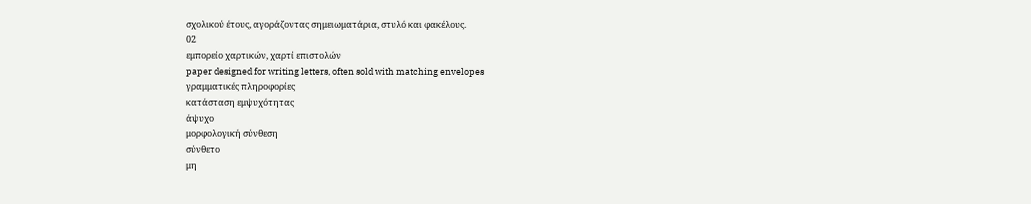σχολικού έτους, αγοράζοντας σημειωματάρια, στυλό και φακέλους.
02
εμπορείο χαρτικών, χαρτί επιστολών
paper designed for writing letters, often sold with matching envelopes
γραμματικές πληροφορίες
κατάσταση εμψυχότητας
άψυχο
μορφολογική σύνθεση
σύνθετο
μη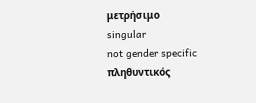μετρήσιμο
singular
not gender specific
πληθυντικός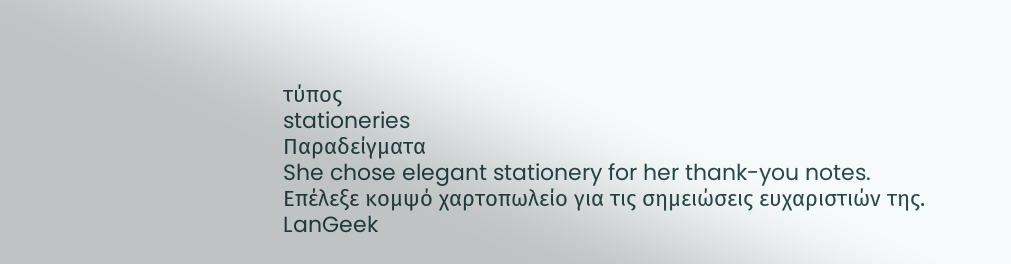τύπος
stationeries
Παραδείγματα
She chose elegant stationery for her thank-you notes.
Επέλεξε κομψό χαρτοπωλείο για τις σημειώσεις ευχαριστιών της.
LanGeek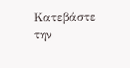Κατεβάστε την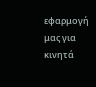εφαρμογή μας για κινητά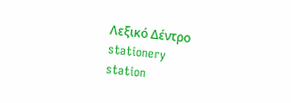Λεξικό Δέντρο
stationery
station